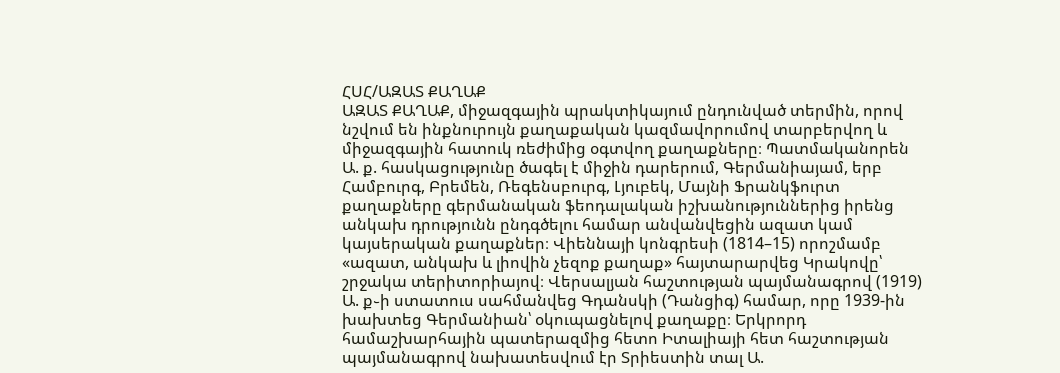ՀՍՀ/ԱԶԱՏ ՔԱՂԱՔ
ԱԶԱՏ ՔԱՂԱՔ, միջազգային պրակտիկայում ընդունված տերմին, որով նշվում են ինքնուրույն քաղաքական կազմավորումով տարբերվող և միջազգային հատուկ ռեժիմից օգտվող քաղաքները։ Պատմականորեն Ա. ք. հասկացությունը ծագել է միջին դարերում, Գերմանիայամ, երբ Համբուրգ, Բրեմեն, Ռեգենսբուրգ, Լյուբեկ, Մայնի Ֆրանկֆուրտ քաղաքները գերմանական ֆեոդալական իշխանություններից իրենց անկախ դրությունն ընդգծելու համար անվանվեցին ազատ կամ կայսերական քաղաքներ։ Վիեննայի կոնգրեսի (1814–15) որոշմամբ «ազատ, անկախ և լիովին չեզոք քաղաք» հայտարարվեց Կրակովը՝ շրջակա տերիտորիայով։ Վերսալյան հաշտության պայմանագրով (1919) Ա. ք֊ի ստատուս սահմանվեց Գդանսկի (Դանցիգ) համար, որը 1939-ին խախտեց Գերմանիան՝ օկուպացնելով քաղաքը։ Երկրորդ համաշխարհային պատերազմից հետո Իտալիայի հետ հաշտության պայմանագրով նախատեսվում էր Տրիեստին տալ Ա.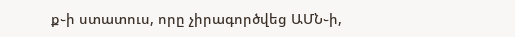ք֊ի ստատուս, որը չիրագործվեց ԱՄՆ֊ի,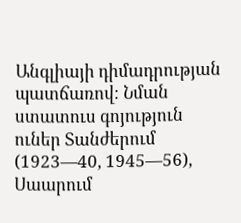Անգլիայի դիմադրության պատճառով։ Նման ստատուս գոյություն ուներ Տանժերում (1923—40, 1945—56), Սաարում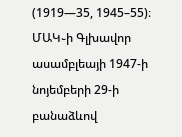(1919—35, 1945–55)։ ՄԱԿ֊ի Գլխավոր ասամբլեայի 1947-ի նոյեմբերի 29-ի բանաձևով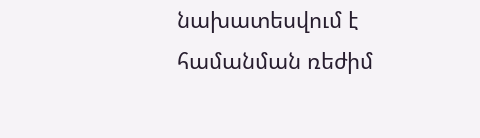նախատեսվում է համանման ռեժիմ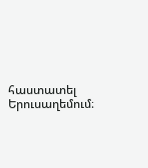հաստատել Երուսաղեմում։